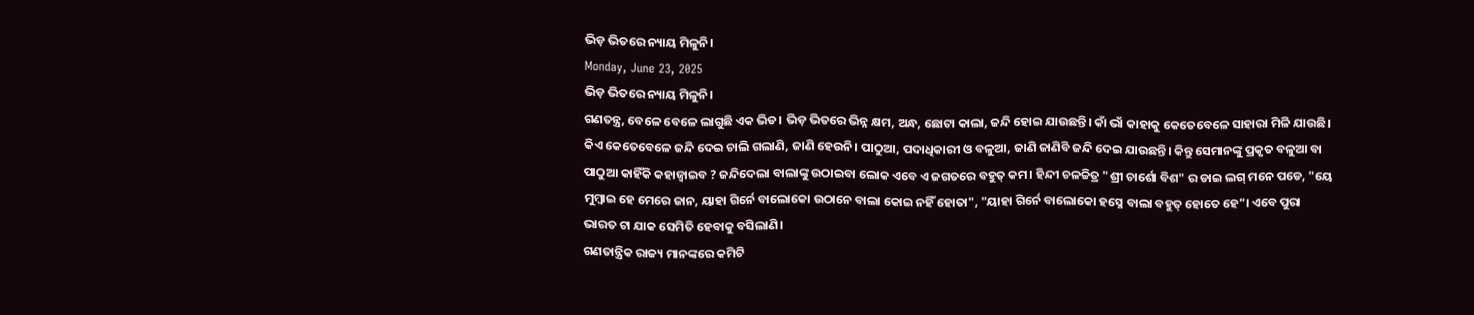ଭିଡ଼ ଭିତରେ ନ୍ୟାୟ ମିଳୁନି।
Monday, June 23, 2025
ଭିଡ଼ ଭିତରେ ନ୍ୟାୟ ମିଳୁନି।
ଗଣତନ୍ତ୍ର, ବେଳେ ବେଳେ ଲାଗୁଛି ଏକ ଭିଡ। ଭିଡ଼ ଭିତରେ ଭିନ୍ନ କ୍ଷମ, ଅନ୍ଧ, ଛୋଟା କାଲା, ଜନ୍ଦି ହୋଇ ଯାଉଛନ୍ତି। କାଁ ଭାଁ କାହାକୁ କେତେବେଳେ ସାହାରା ମିଳି ଯାଉଛି। କିଏ କେତେବେଳେ ଜନ୍ଦି ଦେଇ ଚାଲି ଗଲାଣି, ଜାଣି ହେଉନି। ପାଠୁଆ, ପଦାଧିକାରୀ ଓ ବଳୁଆ, ଜାଣି ଜାଣିବି ଜନ୍ଦି ଦେଇ ଯାଉଛନ୍ତି। କିନ୍ତୁ ସେମାନଙ୍କୁ ପ୍ରକୃତ ବଳୁଆ ବା ପାଠୁଆ କାହିଁକି କହାଜ୍ବାଇବ ? ଜନ୍ଦିଦେଲା ବାଲାଙ୍କୁ ଉଠାଇବା ଲୋକ ଏବେ ଏ ଜଗତରେ ବହୁତ୍ କମ। ହିନ୍ଦୀ ଚଳଚ୍ଚିତ୍ର "ଶ୍ରୀ ଚାର୍ଶୋ ବିଶ" ର ଡାଇ ଲଗ୍ ମନେ ପଡେ, "ୟେ ମୁମ୍ବାଇ ହେ ମେରେ ଜାନ, ୟାହା ଗିର୍ନେ ବାଲୋକୋ ଉଠାନେ ବାଲା କୋଇ ନହିଁ ହୋତା", "ୟାହା ଗିର୍ନେ ବାଲୋକୋ ହସ୍ନେ ବାଲା ବହୁତ୍ ହୋତେ ହେ"। ଏବେ ପୁରା ଭାରତ ଟା ଯାକ ସେମିତି ହେବାକୁ ବସିଲାଣି।
ଗଣତାନ୍ତ୍ରିକ ରାଜ୍ୟ ମାନଙ୍କରେ କମିଟି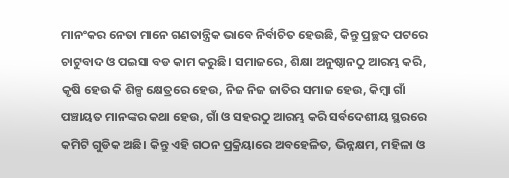ମାନଂକର ନେତା ମାନେ ଗଣତାନ୍ତ୍ରିକ ଭାବେ ନିର୍ବାଚିତ ହେଉଛି, କିନ୍ତୁ ପ୍ରଚ୍ଛଦ ପଟରେ ଚାଟୁବାଦ ଓ ପଇସା ବଡ କାମ କରୁଛି। ସମାଜରେ, ଶିକ୍ଷା ଅନୁଷ୍ଠାନଠୁ ଆରମ୍ଭ କରି, କୃଷି ହେଉ କି ଶିଳ୍ପ କ୍ଷେତ୍ରରେ ହେଉ, ନିଜ ନିଜ ଜାତିର ସମାଜ ହେଉ, କିମ୍ବା ଗାଁ ପଞ୍ଚାୟତ ମାନଙ୍କର କଥା ହେଉ, ଗାଁ ଓ ସହରଠୁ ଆରମ୍ଭ କରି ସର୍ବଦେଶୀୟ ସ୍ଥରରେ କମିଟି ଗୁଡିକ ଅଛି। କିନ୍ତୁ ଏହି ଗଠନ ପ୍ରକ୍ରିୟାରେ ଅବହେଳିତ, ଭିନ୍ନକ୍ଷମ, ମହିଳା ଓ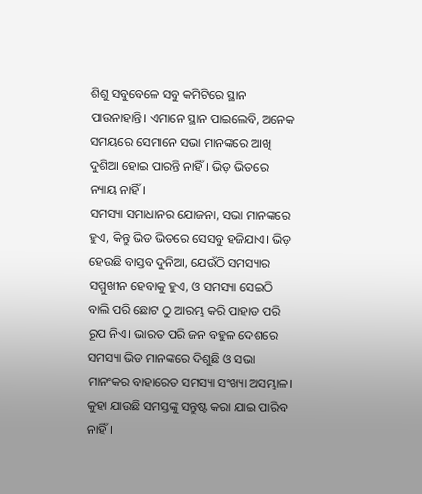ଶିଶୁ ସବୁବେଳେ ସବୁ କମିଟିରେ ସ୍ଥାନ ପାଉନାହାନ୍ତି। ଏମାନେ ସ୍ଥାନ ପାଇଲେବି, ଅନେକ ସମୟରେ ସେମାନେ ସଭା ମାନଙ୍କରେ ଆଖି ଦୁଶିଆ ହୋଇ ପାରନ୍ତି ନାହିଁ। ଭିଡ଼ ଭିତରେ ନ୍ୟାୟ ନାହିଁ।
ସମସ୍ୟା ସମାଧାନର ଯୋଜନା, ସଭା ମାନଙ୍କରେ ହୁଏ, କିନ୍ତୁ ଭିଡ ଭିତରେ ସେସବୁ ହଜିଯାଏ। ଭିଡ଼ ହେଉଛି ବାସ୍ତବ ଦୁନିଆ, ଯେଉଁଠି ସମସ୍ୟାର ସମ୍ମୁଖୀନ ହେବାକୁ ହୁଏ, ଓ ସମସ୍ୟା ସେଇଠି ବାଲି ପରି ଛୋଟ ଠୁ ଆରମ୍ଭ କରି ପାହାଡ ପରି ରୂପ ନିଏ। ଭାରତ ପରି ଜନ ବହୁଳ ଦେଶରେ ସମସ୍ୟା ଭିଡ ମାନଙ୍କରେ ଦିଶୁଛି ଓ ସଭା ମାନଂକର ବାହାରେତ ସମସ୍ୟା ସଂଖ୍ୟା ଅସମ୍ଭାଳ। କୁହା ଯାଉଛି ସମସ୍ତଙ୍କୁ ସନ୍ତୁଷ୍ଟ କରା ଯାଇ ପାରିବ ନାହିଁ।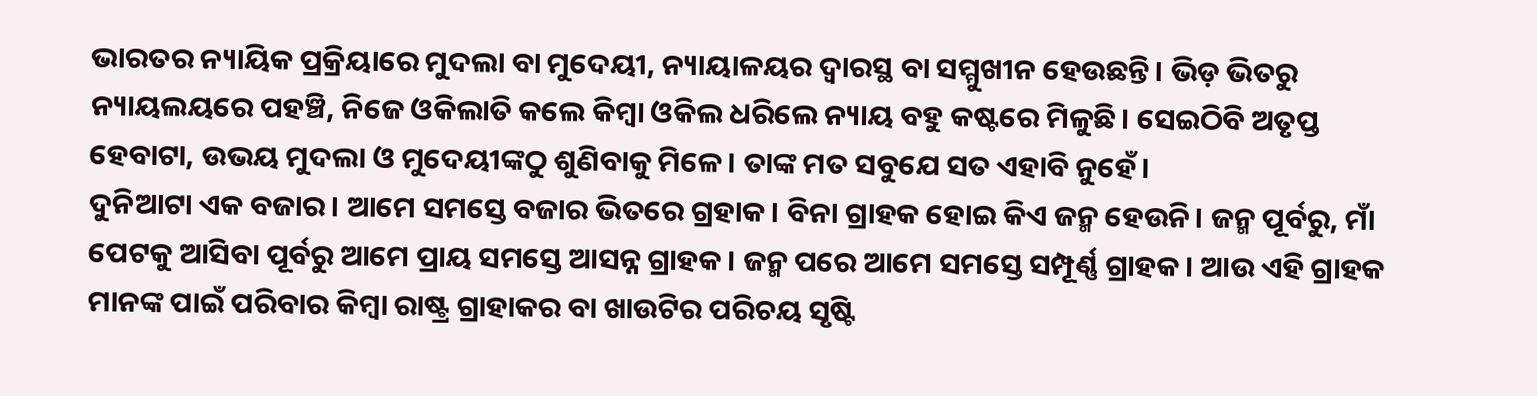ଭାରତର ନ୍ୟାୟିକ ପ୍ରକ୍ରିୟାରେ ମୁଦଲା ବା ମୁଦେୟୀ, ନ୍ୟାୟାଳୟର ଦ୍ବାରସ୍ଥ ବା ସମ୍ମୁଖୀନ ହେଉଛନ୍ତି। ଭିଡ଼ ଭିତରୁ ନ୍ୟାୟଲୟରେ ପହଞ୍ଚି, ନିଜେ ଓକିଲାତି କଲେ କିମ୍ବା ଓକିଲ ଧରିଲେ ନ୍ୟାୟ ବହୁ କଷ୍ଟରେ ମିଳୁଛି। ସେଇଠିବି ଅତୃପ୍ତ ହେବାଟା, ଉଭୟ ମୁଦଲା ଓ ମୁଦେୟୀଙ୍କଠୁ ଶୁଣିବାକୁ ମିଳେ। ତାଙ୍କ ମତ ସବୁଯେ ସତ ଏହାବି ନୁହେଁ।
ଦୁନିଆଟା ଏକ ବଜାର। ଆମେ ସମସ୍ତେ ବଜାର ଭିତରେ ଗ୍ରହାକ। ବିନା ଗ୍ରାହକ ହୋଇ କିଏ ଜନ୍ମ ହେଉନି। ଜନ୍ମ ପୂର୍ବରୁ, ମାଁ ପେଟକୁ ଆସିବା ପୂର୍ବରୁ ଆମେ ପ୍ରାୟ ସମସ୍ତେ ଆସନ୍ନ ଗ୍ରାହକ। ଜନ୍ମ ପରେ ଆମେ ସମସ୍ତେ ସମ୍ପୂର୍ଣ୍ଣ ଗ୍ରାହକ। ଆଉ ଏହି ଗ୍ରାହକ ମାନଙ୍କ ପାଇଁ ପରିବାର କିମ୍ବା ରାଷ୍ଟ୍ର ଗ୍ରାହାକର ବା ଖାଉଟିର ପରିଚୟ ସୃଷ୍ଟି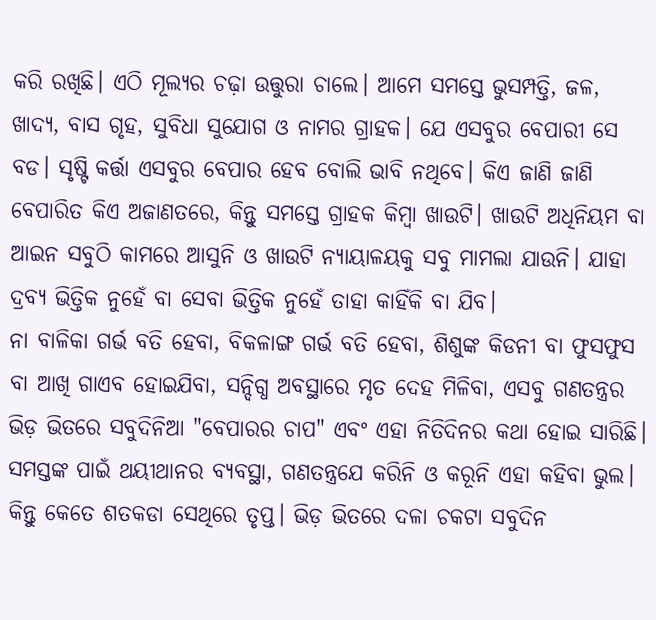କରି ରଖିଛି। ଏଠି ମୂଲ୍ୟର ଚଢ଼ା ଉତ୍ତୁରା ଚାଲେ। ଆମେ ସମସ୍ତେ ଭୁସମ୍ପତ୍ତି, ଜଳ, ଖାଦ୍ୟ, ବାସ ଗୃହ, ସୁବିଧା ସୁଯୋଗ ଓ ନାମର ଗ୍ରାହକ। ଯେ ଏସବୁର ବେପାରୀ ସେ ବଡ। ସୃଷ୍ଟି କର୍ତ୍ତା ଏସବୁର ବେପାର ହେବ ବୋଲି ଭାବି ନଥିବେ। କିଏ ଜାଣି ଜାଣି ବେପାରିତ କିଏ ଅଜାଣତରେ, କିନ୍ତୁ ସମସ୍ତେ ଗ୍ରାହକ କିମ୍ବା ଖାଉଟି। ଖାଉଟି ଅଧିନିୟମ ବା ଆଇନ ସବୁଠି କାମରେ ଆସୁନି ଓ ଖାଉଟି ନ୍ୟାୟାଳୟକୁ ସବୁ ମାମଲା ଯାଉନି। ଯାହା ଦ୍ରବ୍ୟ ଭିତ୍ତିକ ନୁହେଁ ବା ସେବା ଭିତ୍ତିକ ନୁହେଁ ତାହା କାହିଁକି ବା ଯିବ।
ନା ବାଳିକା ଗର୍ଭ ବତି ହେବା, ବିକଳାଙ୍ଗ ଗର୍ଭ ବତି ହେବା, ଶିଶୁଙ୍କ କିଡନୀ ବା ଫୁସଫୁସ ବା ଆଖି ଗାଏବ ହୋଇଯିବା, ସନ୍ଦିଗ୍ଧ ଅବସ୍ଥାରେ ମୃତ ଦେହ ମିଳିବା, ଏସବୁ ଗଣତନ୍ତ୍ରର
ଭିଡ଼ ଭିତରେ ସବୁଦିନିଆ "ବେପାରର ଚାପ" ଏବଂ ଏହା ନିତିଦିନର କଥା ହୋଇ ସାରିଛି।
ସମସ୍ତଙ୍କ ପାଇଁ ଥୟୀଥାନର ବ୍ୟବସ୍ଥା, ଗଣତନ୍ତ୍ରଯେ କରିନି ଓ କରୂନି ଏହା କହିବା ଭୁଲ। କିନ୍ତୁ କେତେ ଶତକଡା ସେଥିରେ ତୃପ୍ତ। ଭିଡ଼ ଭିତରେ ଦଳା ଚକଟା ସବୁଦିନ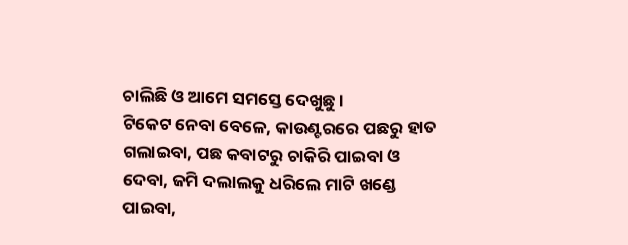ଚାଲିଛି ଓ ଆମେ ସମସ୍ତେ ଦେଖୁଛୁ।
ଟିକେଟ ନେବା ବେଳେ, କାଉଣ୍ଟରରେ ପଛରୁ ହାତ ଗଲାଇବା, ପଛ କବାଟରୁ ଚାକିରି ପାଇବା ଓ ଦେବା, ଜମି ଦଲାଲକୁ ଧରିଲେ ମାଟି ଖଣ୍ଡେ ପାଇବା,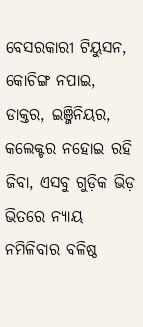ବେସରକାରୀ ଟିୟୁସନ, କୋଚିଙ୍ଗ ନପାଇ, ଡାକ୍ତର, ଇଞ୍ଜିନିୟର, କଲେକ୍ଟର ନହୋଇ ରହି ଜିବା, ଏସବୁ ଗୁଡ଼ିକ ଭିଡ଼ ଭିତରେ ନ୍ୟାୟ ନମିଳିବାର ବଳିଷ୍ଠ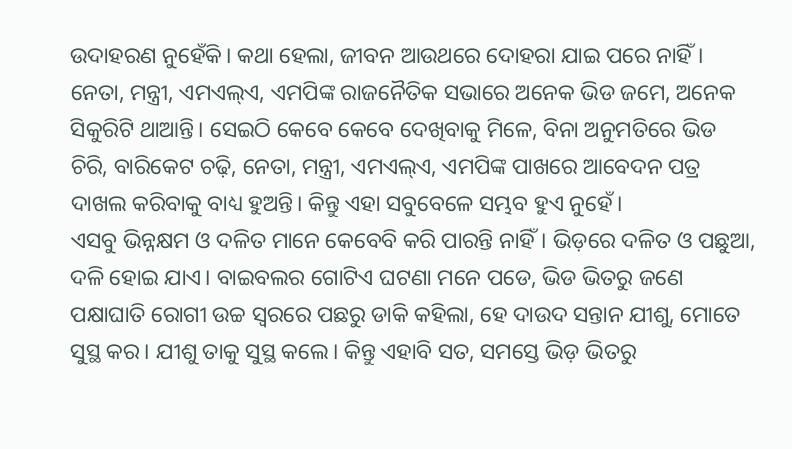ଉଦାହରଣ ନୁହେଁକି। କଥା ହେଲା, ଜୀବନ ଆଉଥରେ ଦୋହରା ଯାଇ ପରେ ନାହିଁ।
ନେତା, ମନ୍ତ୍ରୀ, ଏମଏଲ୍ଏ, ଏମପିଙ୍କ ରାଜନୈତିକ ସଭାରେ ଅନେକ ଭିଡ ଜମେ, ଅନେକ ସିକୁରିଟି ଥାଆନ୍ତି। ସେଇଠି କେବେ କେବେ ଦେଖିବାକୁ ମିଳେ, ବିନା ଅନୁମତିରେ ଭିଡ ଚିରି, ବାରିକେଟ ଚଢ଼ି, ନେତା, ମନ୍ତ୍ରୀ, ଏମଏଲ୍ଏ, ଏମପିଙ୍କ ପାଖରେ ଆବେଦନ ପତ୍ର ଦାଖଲ କରିବାକୁ ବାଧ୍ୟ ହୁଅନ୍ତି। କିନ୍ତୁ ଏହା ସବୁବେଳେ ସମ୍ଭବ ହୁଏ ନୁହେଁ।
ଏସବୁ ଭିନ୍ନକ୍ଷମ ଓ ଦଳିତ ମାନେ କେବେବି କରି ପାରନ୍ତି ନାହିଁ। ଭିଡ଼ରେ ଦଳିତ ଓ ପଛୁଆ, ଦଳି ହୋଇ ଯାଏ। ବାଇବଲର ଗୋଟିଏ ଘଟଣା ମନେ ପଡେ, ଭିଡ ଭିତରୁ ଜଣେ ପକ୍ଷାଘାତି ରୋଗୀ ଉଚ୍ଚ ସ୍ଵରରେ ପଛରୁ ଡାକି କହିଲା, ହେ ଦାଉଦ ସନ୍ତାନ ଯୀଶୁ, ମୋତେ ସୁସ୍ଥ କର। ଯୀଶୁ ତାକୁ ସୁସ୍ଥ କଲେ। କିନ୍ତୁ ଏହାବି ସତ, ସମସ୍ତେ ଭିଡ଼ ଭିତରୁ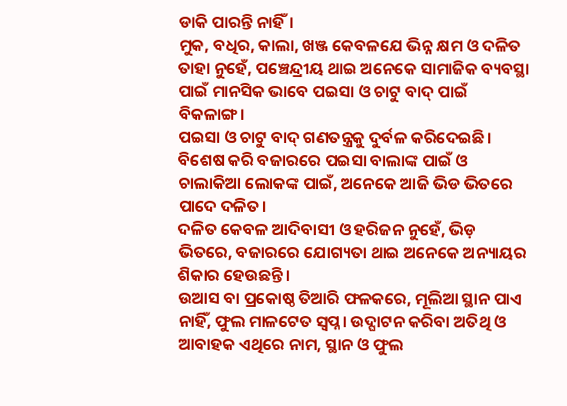ଡାକି ପାରନ୍ତି ନାହିଁ।
ମୁକ, ବଧିର, କାଲା, ଖଞ୍ଜ କେବଳଯେ ଭିନ୍ନ କ୍ଷମ ଓ ଦଳିତ ତାହା ନୁହେଁ, ପଞ୍ଚେନ୍ଦ୍ରୀୟ ଥାଇ ଅନେକେ ସାମାଜିକ ବ୍ୟବସ୍ଥା ପାଇଁ ମାନସିକ ଭାବେ ପଇସା ଓ ଚାଟୁ ବାଦ୍ ପାଇଁ ବିକଳାଙ୍ଗ।
ପଇସା ଓ ଚାଟୁ ବାଦ୍ ଗଣତନ୍ତ୍ରକୁ ଦୁର୍ବଳ କରିଦେଇଛି। ବିଶେଷ କରି ବଜାରରେ ପଇସା ବାଲାଙ୍କ ପାଇଁ ଓ ଚାଲାକିଆ ଲୋକଙ୍କ ପାଇଁ, ଅନେକେ ଆଜି ଭିଡ ଭିତରେ ପାଦେ ଦଳିତ।
ଦଳିତ କେବଳ ଆଦିବାସୀ ଓ ହରିଜନ ନୁହେଁ, ଭିଡ଼ ଭିତରେ, ବଜାରରେ ଯୋଗ୍ୟତା ଥାଇ ଅନେକେ ଅନ୍ୟାୟର ଶିକାର ହେଉଛନ୍ତି।
ଉଆସ ବା ପ୍ରକୋଷ୍ଠ ତିଆରି ଫଳକରେ, ମୂଲିଆ ସ୍ଥାନ ପାଏ ନାହିଁ, ଫୁଲ ମାଳଟେତ ସ୍ବପ୍ନ। ଉଦ୍ଘାଟନ କରିବା ଅତିଥି ଓ ଆବାହକ ଏଥିରେ ନାମ, ସ୍ଥାନ ଓ ଫୁଲ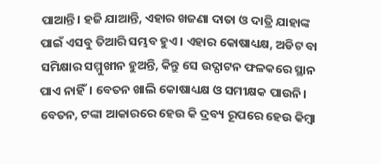ପାଆନ୍ତି। ହଜି ଯାଆନ୍ତି, ଏହାର ଖଜଣା ଦାତା ଓ ଦାତ୍ରି ଯାହାଙ୍କ ପାଇଁ ଏସବୁ ତିଆରି ସମ୍ଭବ ହୁଏ। ଏହାର କୋଷାଧ୍ୟକ୍ଷ, ଅଡିଟ ବା ସମିକ୍ଷାର ସମ୍ମୁଖୀନ ହୁଅନ୍ତି, କିନ୍ତୁ ସେ ଉଦ୍ଘାଟନ ଫଳକରେ ସ୍ଥାନ ପାଏ ନାହିଁ। ବେତନ ଖାଲି କୋଷାଧ୍ୟକ୍ଷ ଓ ସମୀକ୍ଷକ ପାଉନି। ବେତନ, ଟଙ୍କା ଆକାରରେ ହେଉ କି ଦ୍ରବ୍ୟ ରୂପରେ ହେଉ କିମ୍ବା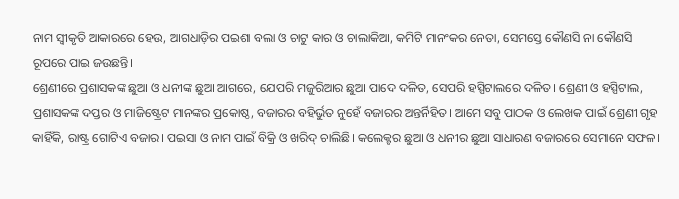ନାମ ସ୍ଵୀକୃତି ଆକାରରେ ହେଉ, ଆଗଧାଡ଼ିର ପଇଶା ବଲା ଓ ଚାଟୁ କାର ଓ ଚାଲାକିଆ, କମିଟି ମାନଂକର ନେତା, ସେମସ୍ତେ କୌଣସି ନା କୌଣସି ରୂପରେ ପାଇ ଜଉଛନ୍ତି।
ଶ୍ରେଣୀରେ ପ୍ରଶାସକଙ୍କ ଛୁଆ ଓ ଧନୀଙ୍କ ଛୁଆ ଆଗରେ, ଯେପରି ମଜୁରିଆର ଛୁଆ ପାଦେ ଦଳିତ, ସେପରି ହସ୍ପିଟାଲରେ ଦଳିତ। ଶ୍ରେଣୀ ଓ ହସ୍ପିଟାଲ, ପ୍ରଶାସକଙ୍କ ଦପ୍ତର ଓ ମାଜିଷ୍ଟ୍ରେଟ ମାନଙ୍କର ପ୍ରକୋଷ୍ଠ, ବଜାରର ବହିର୍ଭୁତ ନୁହେଁ ବଜାରର ଅନ୍ତର୍ନିହିତ। ଆମେ ସବୁ ପାଠକ ଓ ଲେଖକ ପାଇଁ ଶ୍ରେଣୀ ଗୃହ କାହିଁକି, ରାଷ୍ଟ୍ର ଗୋଟିଏ ବଜାର। ପଇସା ଓ ନାମ ପାଇଁ ବିକ୍ରି ଓ ଖରିଦ୍ ଚାଲିଛି। କଲେକ୍ଟର ଛୁଆ ଓ ଧନୀର ଛୁଆ ସାଧାରଣ ବଜାରରେ ସେମାନେ ସଫଳ।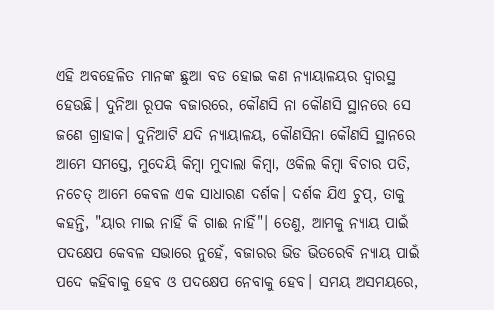ଏହି ଅବହେଳିତ ମାନଙ୍କ ଛୁଆ ବଡ ହୋଇ କଣ ନ୍ୟାୟାଳୟର ଦ୍ୱାରସ୍ଥ ହେଉଛି। ଦୁନିଆ ରୂପକ ବଜାରରେ, କୌଣସି ନା କୌଣସି ସ୍ଥାନରେ ସେ ଜଣେ ଗ୍ରାହାକ। ଦୁନିଆଟି ଯଦି ନ୍ୟାୟାଳୟ, କୌଣସିନା କୌଣସି ସ୍ଥାନରେ ଆମେ ସମସ୍ତେ, ମୁଦେୟି କିମ୍ବା ମୁଦାଲା କିମ୍ବା, ଓକିଲ କିମ୍ବା ବିଚାର ପତି, ନଚେତ୍ ଆମେ କେବଳ ଏକ ସାଧାରଣ ଦର୍ଶକ। ଦର୍ଶକ ଯିଏ ଚୁପ୍, ତାକୁ କହନ୍ତି, "ୟାର ମାଇ ନାହିଁ କି ଗାଈ ନାହିଁ"। ତେଣୁ, ଆମକୁ ନ୍ୟାୟ ପାଇଁ ପଦକ୍ଷେପ କେବଳ ସଭାରେ ନୁହେଁ, ବଜାରର ଭିଡ ଭିତରେବି ନ୍ୟାୟ ପାଇଁ ପଦେ କହିବାକୁ ହେବ ଓ ପଦକ୍ଷେପ ନେବାକୁ ହେବ। ସମୟ ଅସମୟରେ,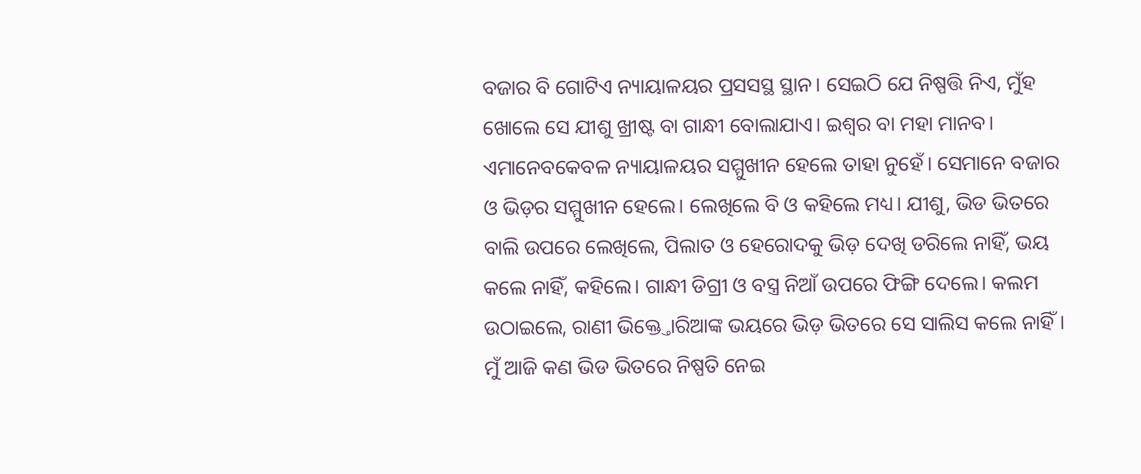ବଜାର ବି ଗୋଟିଏ ନ୍ୟାୟାଳୟର ପ୍ରସସସ୍ଥ ସ୍ଥାନ। ସେଇଠି ଯେ ନିଷ୍ପତ୍ତି ନିଏ, ମୁଁହ ଖୋଲେ ସେ ଯୀଶୁ ଖ୍ରୀଷ୍ଟ ବା ଗାନ୍ଧୀ ବୋଲାଯାଏ। ଇଶ୍ଵର ବା ମହା ମାନବ। ଏମାନେବକେବଳ ନ୍ୟାୟାଳୟର ସମ୍ମୁଖୀନ ହେଲେ ତାହା ନୁହେଁ। ସେମାନେ ବଜାର ଓ ଭିଡ଼ର ସମ୍ମୁଖୀନ ହେଲେ। ଲେଖିଲେ ବି ଓ କହିଲେ ମଧ୍ୟ। ଯୀଶୁ, ଭିଡ ଭିତରେ ବାଲି ଉପରେ ଲେଖିଲେ, ପିଲାତ ଓ ହେରୋଦକୁ ଭିଡ଼ ଦେଖି ଡରିଲେ ନାହିଁ, ଭୟ କଲେ ନାହିଁ, କହିଲେ। ଗାନ୍ଧୀ ଡିଗ୍ରୀ ଓ ବସ୍ତ୍ର ନିଆଁ ଉପରେ ଫିଙ୍ଗି ଦେଲେ। କଲମ ଉଠାଇଲେ, ରାଣୀ ଭିକ୍ତ୍ତୋରିଆଙ୍କ ଭୟରେ ଭିଡ଼ ଭିତରେ ସେ ସାଲିସ କଲେ ନାହିଁ।
ମୁଁ ଆଜି କଣ ଭିଡ ଭିତରେ ନିଷ୍ପତି ନେଇ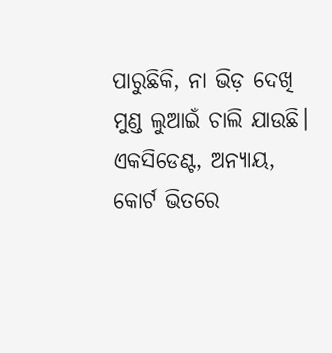ପାରୁଛିକି, ନା ଭିଡ଼ ଦେଖି ମୁଣ୍ଡ ଲୁଆଇଁ ଚାଲି ଯାଉଛି।
ଏକସିଡେଣ୍ଟ, ଅନ୍ୟାୟ, କୋର୍ଟ ଭିତରେ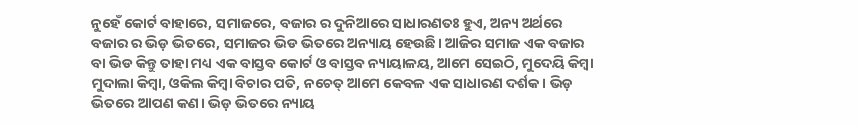ନୁହେଁ କୋର୍ଟ ବାହାରେ, ସମାଜରେ, ବଜାର ର ଦୁନିଆରେ ସାଧାରଣତଃ ହୁଏ, ଅନ୍ୟ ଅର୍ଥରେ ବଜାର ର ଭିଡ଼ ଭିତରେ, ସମାଜର ଭିଡ ଭିତରେ ଅନ୍ୟାୟ ହେଉଛି। ଆଜିର ସମାଜ ଏକ ବଜାର ବା ଭିଡ କିନ୍ତୁ ତାହା ମଧ୍ୟ ଏକ ବାସ୍ତବ କୋର୍ଟ ଓ ବାସ୍ତବ ନ୍ୟାୟାଳୟ, ଆମେ ସେଇଠି, ମୁଦେୟି କିମ୍ବା ମୁଦାଲା କିମ୍ବା, ଓକିଲ କିମ୍ବା ବିଚାର ପତି, ନଚେତ୍ ଆମେ କେବଳ ଏକ ସାଧାରଣ ଦର୍ଶକ। ଭିଡ଼ ଭିତରେ ଆପଣ କଣ। ଭିଡ଼ ଭିତରେ ନ୍ୟାୟ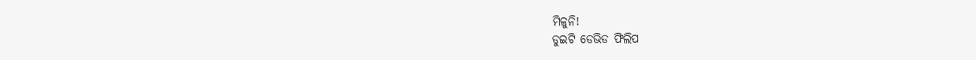ମିଳୁନି!
ଡୁଇଟି ଡେଭିଡ ଫିଲିପ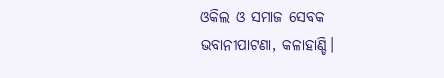ଓକିଲ ଓ ସମାଜ ସେବକ
ଭବାନୀପାଟଣା, କଳାହାଣ୍ଡି।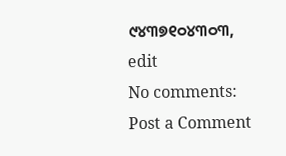୯୪୩୭୧୦୪୩୦୩,
edit
No comments:
Post a Comment